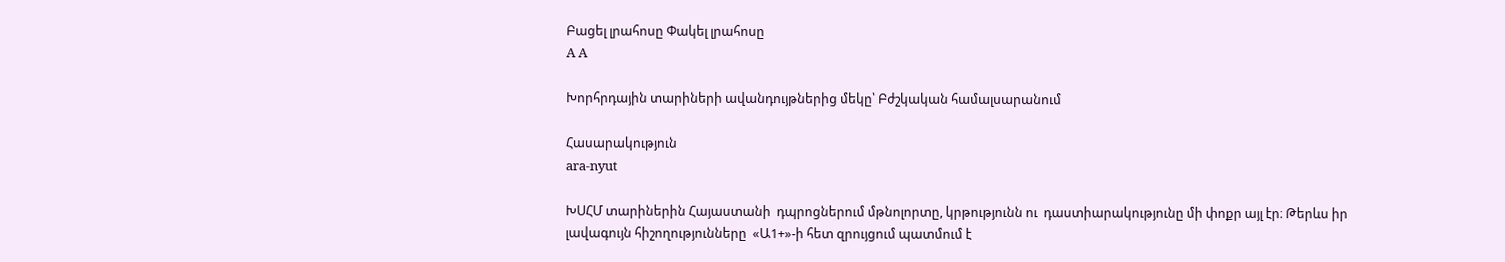Բացել լրահոսը Փակել լրահոսը
A A

Խորհրդային տարիների ավանդույթներից մեկը՝ Բժշկական համալսարանում

Հասարակություն
ara-nyut

ԽՍՀՄ տարիներին Հայաստանի  դպրոցներում մթնոլորտը, կրթությունն ու  դաստիարակությունը մի փոքր այլ էր։ Թերևս իր լավագույն հիշողությունները  «Ա1+»-ի հետ զրույցում պատմում է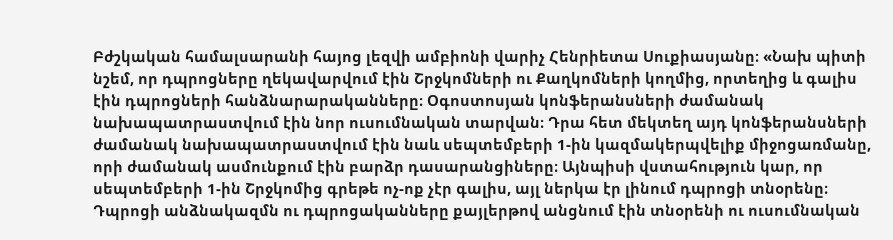Բժշկական համալսարանի հայոց լեզվի ամբիոնի վարիչ Հենրիետա Սուքիասյանը։ «Նախ պիտի նշեմ, որ դպրոցները ղեկավարվում էին Շրջկոմների ու Քաղկոմների կողմից, որտեղից և գալիս էին դպրոցների հանձնարարականները։ Օգոստոսյան կոնֆերանսների ժամանակ նախապատրաստվում էին նոր ուսումնական տարվան։ Դրա հետ մեկտեղ այդ կոնֆերանսների ժամանակ նախապատրաստվում էին նաև սեպտեմբերի 1-ին կազմակերպվելիք միջոցառմանը, որի ժամանակ ասմունքում էին բարձր դասարանցիները։ Այնպիսի վստահություն կար, որ  սեպտեմբերի 1-ին Շրջկոմից գրեթե ոչ-ոք չէր գալիս, այլ ներկա էր լինում դպրոցի տնօրենը։ Դպրոցի անձնակազմն ու դպրոցականները քայլերթով անցնում էին տնօրենի ու ուսումնական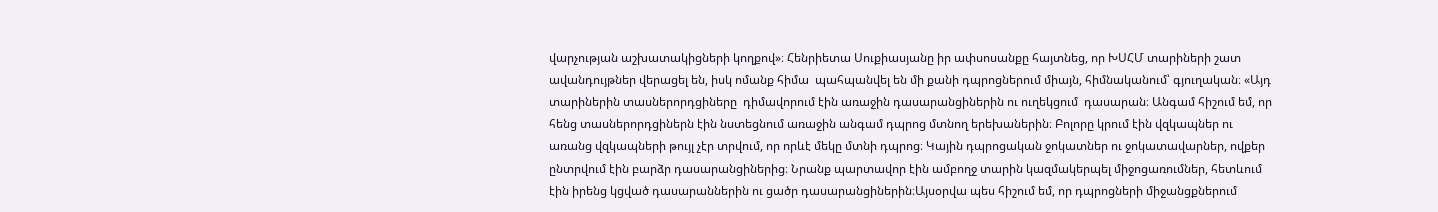վարչության աշխատակիցների կողքով»։ Հենրիետա Սուքիասյանը իր ափսոսանքը հայտնեց, որ ԽՍՀՄ տարիների շատ ավանդույթներ վերացել են, իսկ ոմանք հիմա  պահպանվել են մի քանի դպրոցներում միայն, հիմնականում՝ գյուղական։ «Այդ տարիներին տասներորդցիները  դիմավորում էին առաջին դասարանցիներին ու ուղեկցում  դասարան։ Անգամ հիշում եմ, որ հենց տասներորդցիներն էին նստեցնում առաջին անգամ դպրոց մտնող երեխաներին։ Բոլորը կրում էին վզկապներ ու առանց վզկապների թույլ չէր տրվում, որ որևէ մեկը մտնի դպրոց։ Կային դպրոցական ջոկատներ ու ջոկատավարներ, ովքեր ընտրվում էին բարձր դասարանցիներից։ Նրանք պարտավոր էին ամբողջ տարին կազմակերպել միջոցառումներ, հետևում էին իրենց կցված դասարաններին ու ցածր դասարանցիներին։Այսօրվա պես հիշում եմ, որ դպրոցների միջանցքներում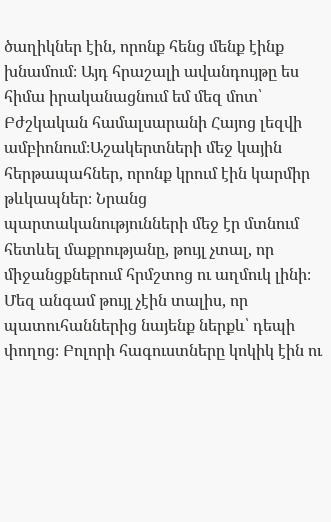ծաղիկներ էին, որոնք հենց մենք էինք խնամում։ Այդ հրաշալի ավանդույթը ես հիմա իրականացնում եմ մեզ մոտ՝ Բժշկական համալսարանի Հայոց լեզվի ամբիոնում։Աշակերտների մեջ կային հերթապահներ, որոնք կրում էին կարմիր թևկապներ։ Նրանց պարտականությունների մեջ էր մտնում հետևել մաքրությանը, թույլ չտալ, որ միջանցքներում հրմշտոց ու աղմուկ լինի։ Մեզ անգամ թույլ չէին տալիս, որ պատուհաններից նայենք ներքև՝ դեպի փողոց։ Բոլորի հագուստները կոկիկ էին ու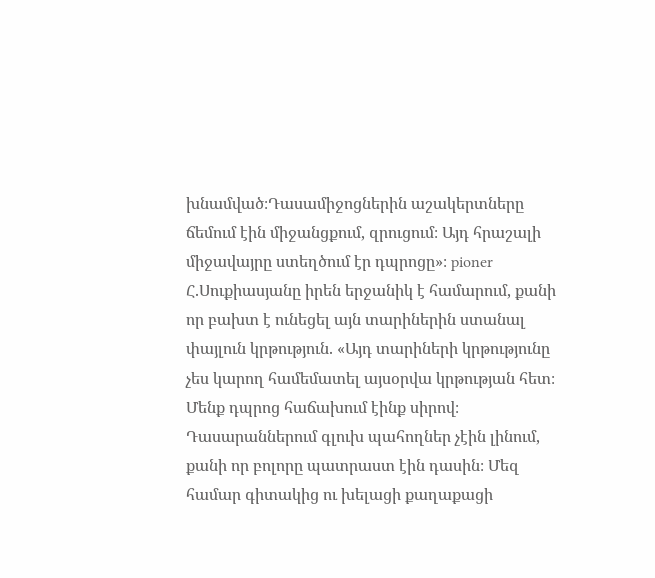խնամված։Դասամիջոցներին աշակերտները ճեմում էին միջանցքում, զրուցում։ Այդ հրաշալի միջավայրը ստեղծում էր դպրոցը»։ pioner Հ.Սուքիասյանը իրեն երջանիկ է համարում, քանի որ բախտ է ունեցել այն տարիներին ստանալ փայլուն կրթություն. «Այդ տարիների կրթությունը  չես կարող համեմատել այսօրվա կրթության հետ։ Մենք դպրոց հաճախում էինք սիրով։ Դասարաններում գլուխ պահողներ չէին լինում, քանի որ բոլորը պատրաստ էին դասին։ Մեզ համար գիտակից ու խելացի քաղաքացի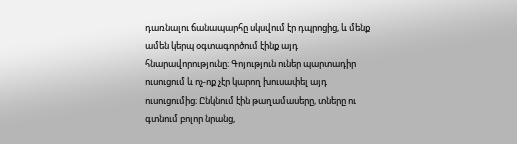դառնալու ճանապարհը սկսվում էր դպրոցից, և մենք ամեն կերպ օգտագործում էինք այդ հնարավորությունը։ Գոյություն ուներ պարտադիր ուսուցում և ոչ-ոք չէր կարող խուսափել այդ ուսուցումից։ Ընկնում էին թաղամասերը, տները ու գտնում բոլոր նրանց,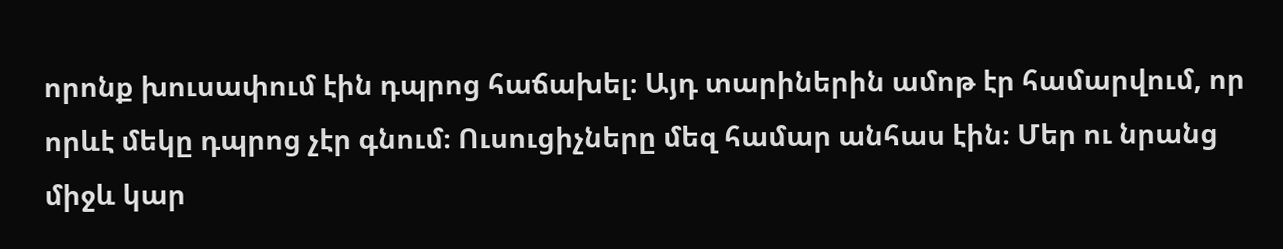որոնք խուսափում էին դպրոց հաճախել։ Այդ տարիներին ամոթ էր համարվում, որ որևէ մեկը դպրոց չէր գնում։ Ուսուցիչները մեզ համար անհաս էին։ Մեր ու նրանց միջև կար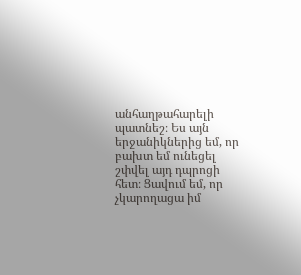անհաղթահարելի պատնեշ։ Ես այն երջանիկներից եմ, որ բախտ եմ ունեցել շփվել այդ դպրոցի հետ։ Ցավում եմ, որ չկարողացա իմ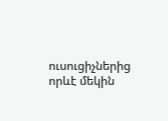ուսուցիչներից որևէ մեկին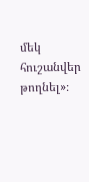մեկ հուշանվեր թողնել»։